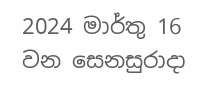2024 මාර්තු 16 වන සෙනසුරාදා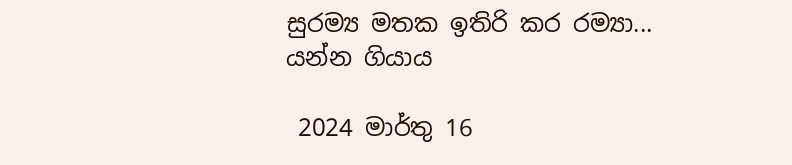සුරම්‍ය මතක ඉතිරි කර රම්‍යා... යන්න ගියාය

 2024 මාර්තු 16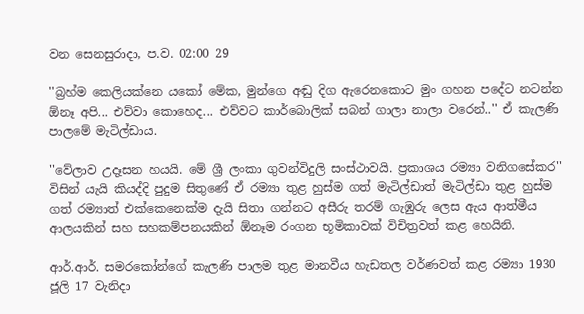වන සෙනසුරාදා, ප.ව. 02:00 29

''බ්‍රහ්ම කෙලියක්නෙ යකෝ මේක, මුන්ගෙ අඬු දිග ඇරෙනකොට මුං ගහන පදේට නටන්න ඕනෑ අපි... එව්වා කොහෙද... එව්වට කාර්බොලික් සබන් ගාලා නාලා වරෙන්..'' ඒ කැලණි පාලමේ මැටිල්ඩාය.

''වේලාව උදෑසන හයයි. මේ ශ්‍රී ලංකා ගුවන්විදුලි සංස්ථාවයි. ප්‍රකාශය රම්‍යා වනිගසේකර'' විසින් යැයි කියද්දි පුදුම සිතුණේ ඒ රම්‍යා තුළ හුස්ම ගත් මැටිල්ඩාත් මැටිල්ඩා තුළ හුස්ම ගත් රම්‍යාත් එක්කෙනෙක්ම දැයි සිතා ගන්නට අසීරු තරම් ගැඹුරු ලෙස ඇය ආත්මීය ආලයකින් සහ සහකම්පනයකින් ඕනෑම රංගන භූමිකාවක් විචිත්‍රවත් කළ හෙයිනි.

ආර්.ආර්. සමරකෝන්ගේ කැලණි පාලම තුළ මානවීය හැඩතල වර්ණවත් කළ රම්‍යා 1930 ජූලි 17 වැනිදා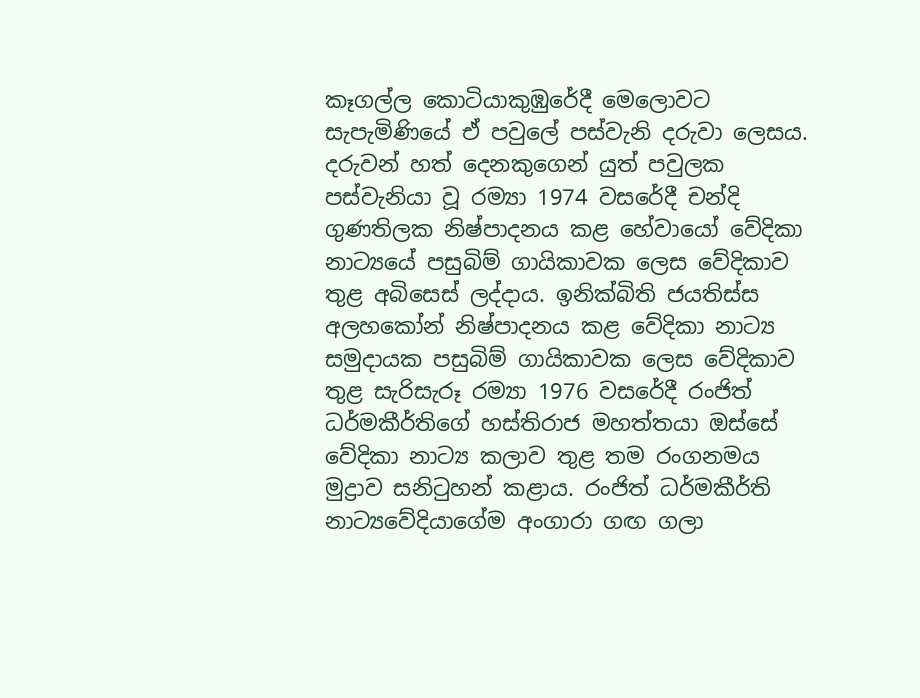කෑගල්ල කොටියාකුඹුරේදී මෙලොවට සැපැමිණියේ ඒ පවුලේ පස්වැනි දරුවා ලෙසය. දරුවන් හත් දෙනකුගෙන් යුත් පවුලක පස්වැනියා වූ රම්‍යා 1974 වසරේදී චන්දි ගුණතිලක නිෂ්පාදනය කළ හේවායෝ වේදිකා නාට්‍යයේ පසුබිම් ගායිකාවක ලෙස වේදිකාව තුළ අබිසෙස් ලද්දාය. ඉනික්බිති ජයතිස්ස අලහකෝන් නිෂ්පාදනය කළ වේදිකා නාට්‍ය සමුදායක පසුබිම් ගායිකාවක ලෙස වේදිකාව තුළ සැරිසැරූ රම්‍යා 1976 වසරේදී රංජිත් ධර්මකීර්තිගේ හස්තිරාජ මහත්තයා ඔස්සේ වේදිකා නාට්‍ය කලාව තුළ තම රංගනමය මුද්‍රාව සනිටුහන් කළාය. රංජිත් ධර්මකීර්ති නාට්‍යවේදියාගේම අංගාරා ගඟ ගලා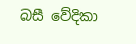බසී වේදිකා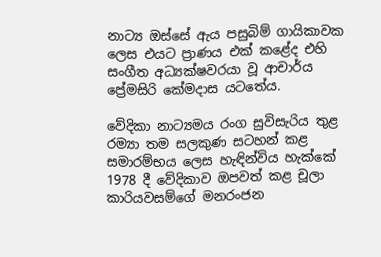නාට්‍ය ඔස්සේ ඇය පසුබිම් ගායිකාවක ලෙස එයට ප්‍රාණය එක් කළේද එහි සංගීත අධ්‍යක්ෂවරයා වූ ආචාර්ය ප්‍රේමසිරි කේමදාස යටතේය.

වේදිකා නාට්‍යමය රංග සුවිසැරිය තුළ රම්‍යා තම සලකුණ සටහන් කළ සමාරම්භය ලෙස හැඳින්විය හැක්කේ 1978 දී වේදිකාව ඔපවත් කළ චූලා කාරියවසම්ගේ මනරංජන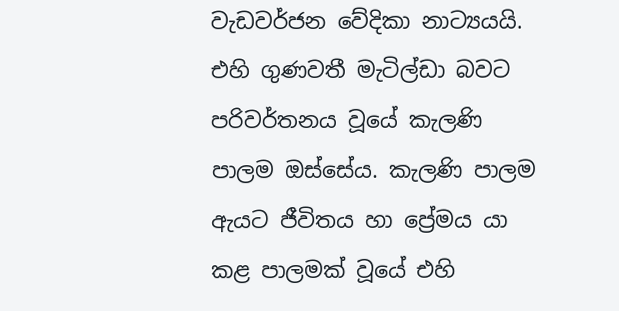වැඩවර්ජන වේදිකා නාට්‍යයයි. එහි ගුණවතී මැටිල්ඩා බවට පරිවර්තනය වූයේ කැලණි පාලම ඔස්සේය. කැලණි පාලම ඇයට ජීවිතය හා ප්‍රේමය යා කළ පාලමක් වූයේ එහි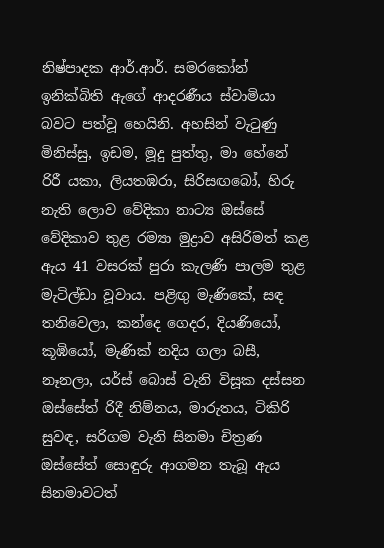නිෂ්පාදක ආර්.ආර්. සමරකෝන් ඉනික්බිති ඇගේ ආදරණීය ස්වාමියා බවට පත්වූ හෙයිනි. අහසින් වැටුණු මිනිස්සු, ඉඩම, මූදු පුත්තු, මා හේනේ රිරී යකා, ලියතඹරා, සිරිසඟබෝ, හිරු නැති ලොව වේදිකා නාට්‍ය ඔස්සේ වේදිකාව තුළ රම්‍යා මුද්‍රාව අසිරිමත් කළ ඇය 41 වසරක් පුරා කැලණි පාලම තුළ මැටිල්ඩා වූවාය. පළිඟු මැණිකේ, සඳ තනිවෙලා, කන්දෙ ගෙදර, දියණියෝ, කූඹියෝ, මැණික් නදිය ගලා බසී, නෑනලා, යර්ස් බොස් වැනි විසූක දස්සන ඔස්සේත් රිදී නිම්නය, මාරුතය, ටිකිරි සුවඳ, සරිගම වැනි සිනමා චිත්‍රණ ඔස්සේත් සොඳුරු ආගමන තැබූ ඇය සිනමාවටත්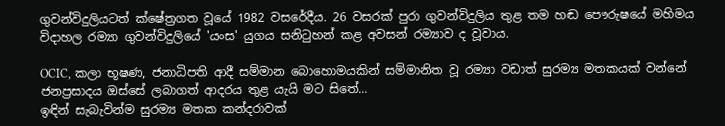ගුවන්විදුලියටත් ක්ෂේත්‍රගත වූයේ 1982 වසරේදීය. 26 වසරක් පුරා ගුවන්විදුලිය තුළ තම හඬ පෞරුෂයේ මහිමය විදාහල රම්‍යා ගුවන්විදුලියේ 'යංස' යුගය සනිටුහන් කළ අවසන් රම්‍යාව ද වූවාය.

OCIC, කලා භූෂණ, ජනාධිපති ආදී සම්මාන බොහොමයකින් සම්මානිත වූ රම්‍යා වඩාත් සුරම්‍ය මතකයක් වන්නේ ජනප්‍රසාදය ඔස්සේ ලබාගත් ආදරය තුළ යැයි මට සිතේ...
ඉඳින් සැබැවින්ම සුරම්‍ය මතක කන්දරාවක්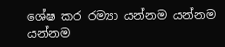ශේෂ කර රම්‍යා යන්නම යන්නම යන්නම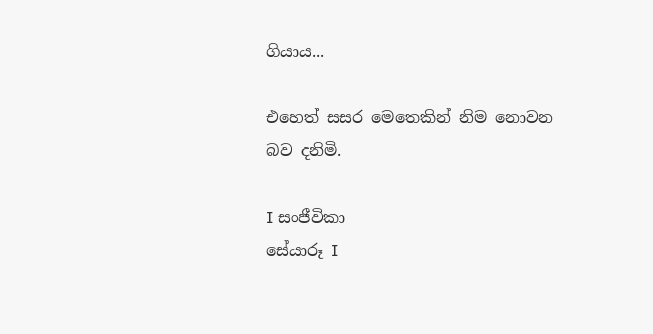ගියාය...

එහෙත් සසර මෙතෙකින් නිම නොවන බව දනිමි.

I සංජීවිකා
සේයාරූ I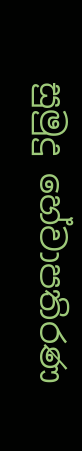සුමුදු හේවාපතිරණ